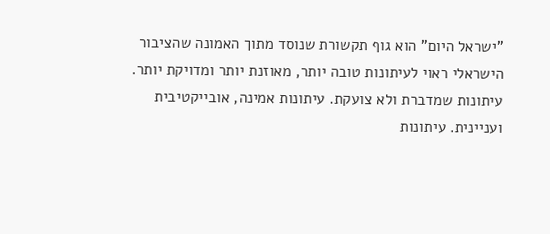"ישראל היום" הוא גוף תקשורת שנוסד מתוך האמונה שהציבור הישראלי ראוי לעיתונות טובה יותר, מאוזנת יותר ומדויקת יותר. עיתונות שמדברת ולא צועקת. עיתונות אמינה, אובייקטיבית ועניינית. עיתונות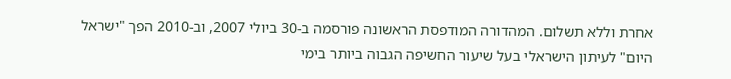אחרת וללא תשלום. המהדורה המודפסת הראשונה פורסמה ב-30 ביולי 2007, וב-2010 הפך "ישראל היום" לעיתון הישראלי בעל שיעור החשיפה הגבוה ביותר בימי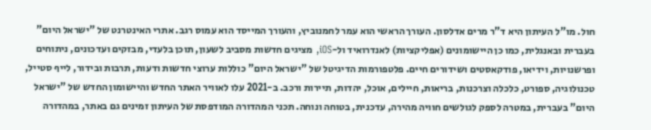חול. מו"ל העיתון היא ד"ר מרים אדלסון. העורך הראשי הוא עמר לחמנוביץ, והעורך המייסד הוא עמוס רגב. אתרי האינטרנט של "ישראל היום" בעברית ובאנגלית, כמו כן היישומונים (אפליקציות) לאנדרואיד ול-iOS, מציגים חדשות מסביב לשעון, תוכן בלעדי, מבזקים ועדכונים, ניתוחים ופרשנויות, וידיאו, פודקאסטים ושידורים חיים. פלטפורמות הדיגיטל של "ישראל היום" כוללות ערוצי חדשות ודעות, תרבות ובידור, לייף סטייל, טכנולוגיה, ספורט, כלכלה וצרכנות, בריאות, חיילים, אוכל, יהדות, תיירות ורכב. ב-2021 עלו לאוויר האתר החדש והיישומון החדש של "ישראל היום" בעברית, במטרה לספק לגולשים חוויה מהירה, עדכנית, בטוחה ונוחה. תכני המהדורה המודפסת של העיתון זמינים גם באתר, במהדורה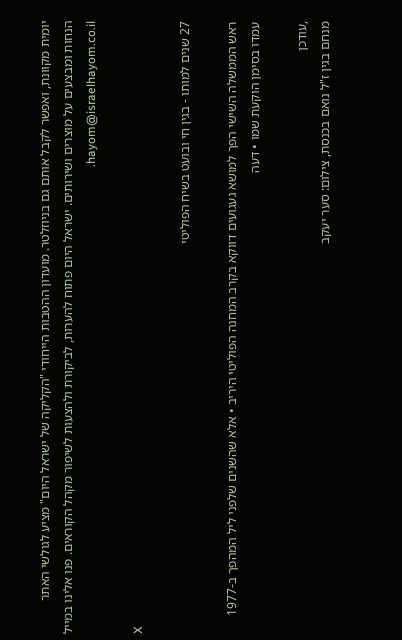יומית מקוונת, ואפשר לקבל אותם גם בניוזלטר. מועדון ההטבות הייחודי "הקליקה של ישראל היום" מציע לגולשי האתר הנחות ומבצעים על מוצרים ושירותים. ישראל היום פתוח להערות, לביקורת ולהצעות לשיפור מקהל הקוראים. פנו אלינו במייל hayom@israelhayom.co.il.

X

27 שנים למותו - בגין חי ובועט בשיח הפוליטי

ראש הממשלה השישי הפך למושא געגועים דווקא בקרב המחנה הפוליטי היריב • אלא שהשנים שלפני ליל המהפך ב-1977 עמדו בסימן הוקעת שמו • דעה

,עודכן
מנחם בגין ז"ל נואם בכנסת, צילום: סער יעקב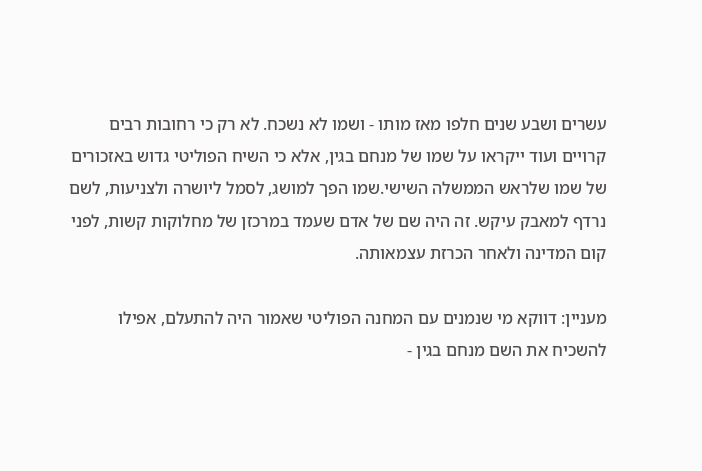עשרים ושבע שנים חלפו מאז מותו - ושמו לא נשכח. לא רק כי רחובות רבים קרויים ועוד ייקראו על שמו של מנחם בגין, אלא כי השיח הפוליטי גדוש באזכורים של שמו שלראש הממשלה השישי.שמו הפך למושג, לסמל ליושרה ולצניעות, לשם נרדף למאבק עיקש. זה היה שם של אדם שעמד במרכזן של מחלוקות קשות, לפני קום המדינה ולאחר הכרזת עצמאותה.

מעניין: דווקא מי שנמנים עם המחנה הפוליטי שאמור היה להתעלם, אפילו להשכיח את השם מנחם בגין -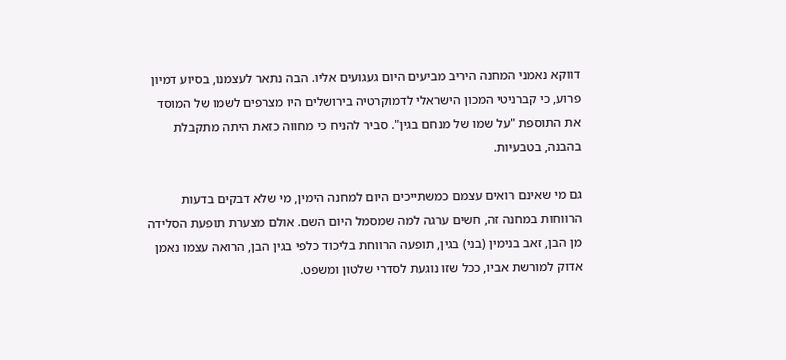דווקא נאמני המחנה היריב מביעים היום געגועים אליו. הבה נתאר לעצמנו, בסיוע דמיון פרוע, כי קברניטי המכון הישראלי לדמוקרטיה בירושלים היו מצרפים לשמו של המוסד את התוספת "על שמו של מנחם בגין". סביר להניח כי מחווה כזאת היתה מתקבלת בהבנה, בטבעיות.

גם מי שאינם רואים עצמם כמשתייכים היום למחנה הימין, מי שלא דבקים בדעות הרווחות במחנה זה, חשים ערגה למה שמסמל היום השם. אולם מצערת תופעת הסלידה מן הבן, זאב בנימין (בני) בגין, תופעה הרווחת בליכוד כלפי בגין הבן, הרואה עצמו נאמן אדוק למורשת אביו, ככל שזו נוגעת לסדרי שלטון ומשפט.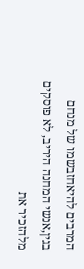המרבים להיאחזבשמו של מנחם בגין,אנשי המחנה היריב, לא פוסקים מלהזכיר את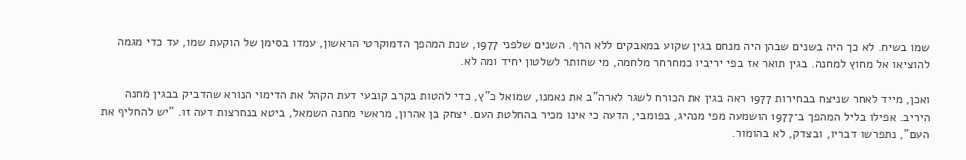שמו בשיח. לא כך היה בשנים שבהן היה מנחם בגין שקוע במאבקים ללא הרף. השנים שלפני 1977, שנת המהפך הדמוקרטי הראשון, עמדו בסימן של הוקעת שמו, עד כדי מגמה להוציאו אל מחוץ למחנה. בגין תואר אז בפי יריביו כמחרחר מלחמה, מי שחותר לשלטון יחיד ומה לא.

ואכן, מייד לאחר שניצח בבחירות 1977 ראה בגין את הכורח לשגר לארה"ב את נאמנו, שמואל כ"ץ, כדי להטות בקרב קובעי דעת הקהל את הדימוי הנורא שהדביק בבגין מחנה היריב. אפילו בליל המהפך ב־1977 הושמעה מפי מנהיג, בפומבי, הדעה כי אינו מכיר בהחלטת העם. יצחק בן אהרון, מראשי מחנה השמאל, ביטא בנחרצות דעה זו. "יש להחליף את העם", נתפרשו דבריו, ובצדק, לא בהומור.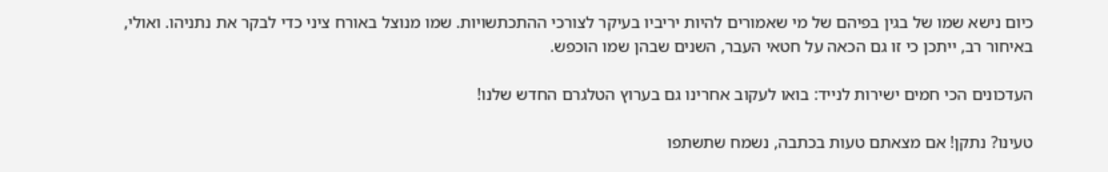כיום נישא שמו של בגין בפיהם של מי שאמורים להיות יריביו בעיקר לצורכי ההתכתשויות. שמו מנוצל באורח ציני כדי לבקר את נתניהו. ואולי, באיחור רב, ייתכן כי זו גם הכאה על חטאי העבר, השנים שבהן שמו הוכפש.

העדכונים הכי חמים ישירות לנייד: בואו לעקוב אחרינו גם בערוץ הטלגרם החדש שלנו!

טעינו? נתקן! אם מצאתם טעות בכתבה, נשמח שתשתפו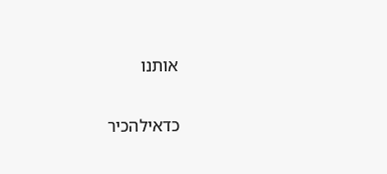אותנו

כדאילהכיר